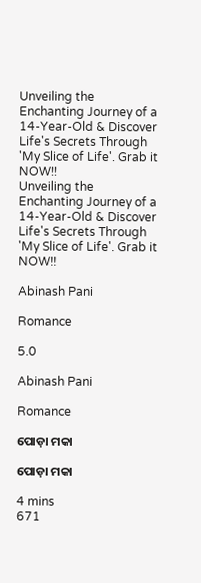Unveiling the Enchanting Journey of a 14-Year-Old & Discover Life's Secrets Through 'My Slice of Life'. Grab it NOW!!
Unveiling the Enchanting Journey of a 14-Year-Old & Discover Life's Secrets Through 'My Slice of Life'. Grab it NOW!!

Abinash Pani

Romance

5.0

Abinash Pani

Romance

ପୋଡ଼ା ମକା

ପୋଡ଼ା ମକା

4 mins
671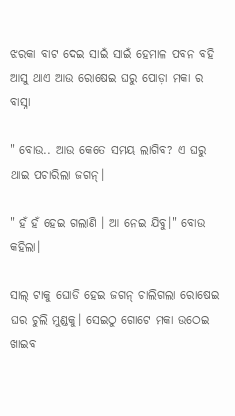ଝରକା ବାଟ ଦେଇ ସାଇଁ ସାଇଁ ହେମାଳ ପବନ ବହି ଆସୁ ଥାଏ ଆଉ ରୋଷେଇ ଘରୁ ପୋଡ଼ା ମକା ର ବାସ୍ନା

" ବୋଉ.. ଆଉ କେତେ ସମୟ ଲାଗିବ? ଏ ଘରୁ ଥାଇ ପଚାରିଲା ଜଗନ୍।

" ହଁ ହଁ ହେଇ ଗଲାଣି । ଆ ନେଇ ଯିବୁ।" ବୋଉ କହିଲା।

ସାଲ୍ ଟାକୁ ଘୋଡି ହେଇ ଜଗନ୍ ଚାଲିଗଲା ରୋଷେଇ ଘର ଚୁଲି ମୁଣ୍ଡକୁ। ସେଇଠୁ ଗୋଟେ ମକା ଉଠେଇ ଖାଇବ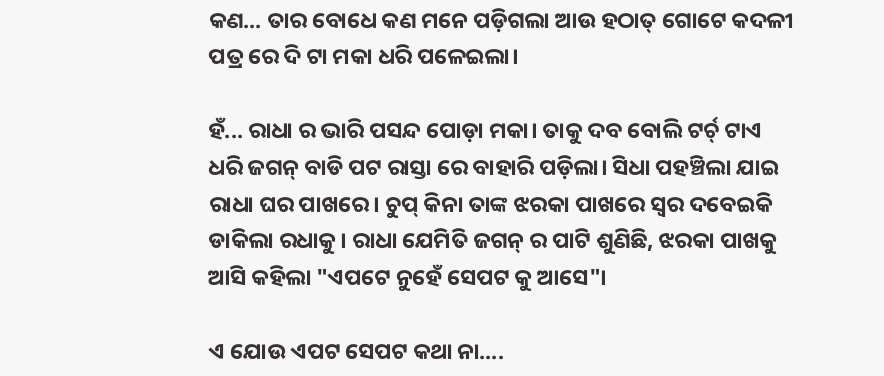କଣ... ତାର ବୋଧେ କଣ ମନେ ପଡ଼ିଗଲା ଆଉ ହଠାତ୍ ଗୋଟେ କଦଳୀ ପତ୍ର ରେ ଦି ଟା ମକା ଧରି ପଳେଇଲା।

ହଁ... ରାଧା ର ଭାରି ପସନ୍ଦ ପୋଡ଼ା ମକା। ତାକୁ ଦବ ବୋଲି ଟର୍ଚ୍ ଟାଏ ଧରି ଜଗନ୍ ବାଡି ପଟ ରାସ୍ତା ରେ ବାହାରି ପଡ଼ିଲା। ସିଧା ପହଞ୍ଚିଲା ଯାଇ ରାଧା ଘର ପାଖରେ। ଚୁପ୍ କିନା ତାଙ୍କ ଝରକା ପାଖରେ ସ୍ୱର ଦବେଇକି ଡାକିଲା ରଧାକୁ। ରାଧା ଯେମିତି ଜଗନ୍ ର ପାଟି ଶୁଣିଛି, ଝରକା ପାଖକୁ ଆସି କହିଲା "ଏପଟେ ନୁହେଁ ସେପଟ କୁ ଆସେ"।

ଏ ଯୋଉ ଏପଟ ସେପଟ କଥା ନା....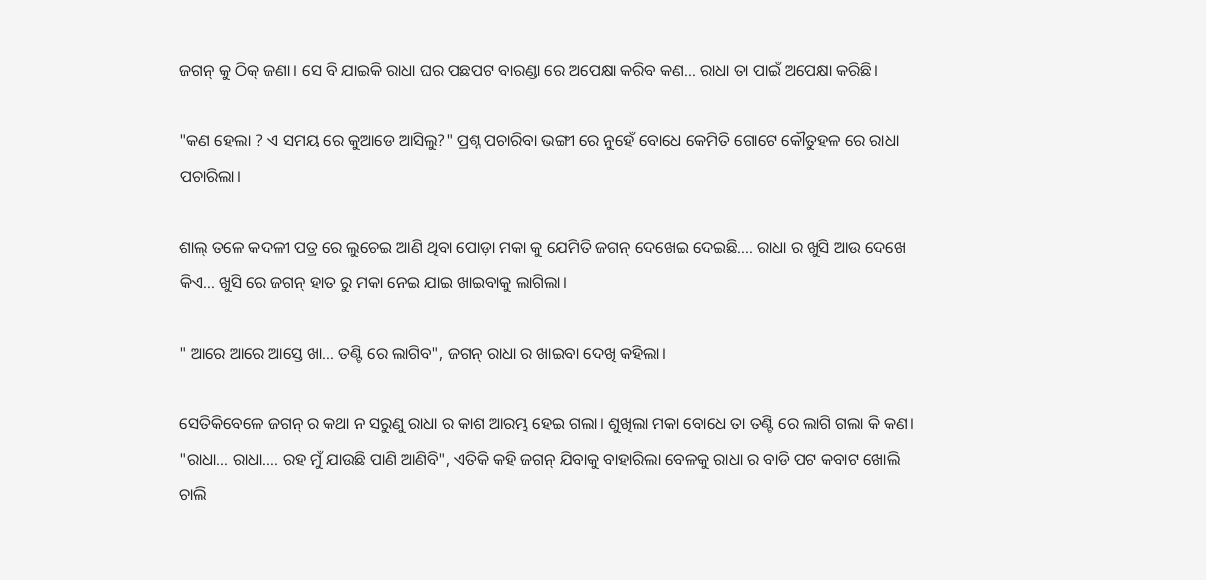ଜଗନ୍ କୁ ଠିକ୍ ଜଣା। ସେ ବି ଯାଇକି ରାଧା ଘର ପଛପଟ ବାରଣ୍ଡା ରେ ଅପେକ୍ଷା କରିବ କଣ... ରାଧା ତା ପାଇଁ ଅପେକ୍ଷା କରିଛି।

"କଣ ହେଲା ? ଏ ସମୟ ରେ କୁଆଡେ ଆସିଲୁ?" ପ୍ରଶ୍ନ ପଚାରିବା ଭଙ୍ଗୀ ରେ ନୁହେଁ ବୋଧେ କେମିତି ଗୋଟେ କୌତୁହଳ ରେ ରାଧା ପଚାରିଲା।

ଶାଲ୍ ତଳେ କଦଳୀ ପତ୍ର ରେ ଲୁଚେଇ ଆଣି ଥିବା ପୋଡ଼ା ମକା କୁ ଯେମିତି ଜଗନ୍ ଦେଖେଇ ଦେଇଛି.... ରାଧା ର ଖୁସି ଆଉ ଦେଖେ କିଏ... ଖୁସି ରେ ଜଗନ୍ ହାତ ରୁ ମକା ନେଇ ଯାଇ ଖାଇବାକୁ ଲାଗିଲା।

" ଆରେ ଆରେ ଆସ୍ତେ ଖା... ତଣ୍ଟି ରେ ଲାଗିବ", ଜଗନ୍ ରାଧା ର ଖାଇବା ଦେଖି କହିଲା।

ସେତିକିବେଳେ ଜଗନ୍ ର କଥା ନ ସରୁଣୁ ରାଧା ର କାଶ ଆରମ୍ଭ ହେଇ ଗଲା। ଶୁଖିଲା ମକା ବୋଧେ ତା ତଣ୍ଟି ରେ ଲାଗି ଗଲା କି କଣ। "ରାଧା... ରାଧା.... ରହ ମୁଁ ଯାଉଛି ପାଣି ଆଣିବି", ଏତିକି କହି ଜଗନ୍ ଯିବାକୁ ବାହାରିଲା ବେଳକୁ ରାଧା ର ବାଡି ପଟ କବାଟ ଖୋଲି ଚାଲି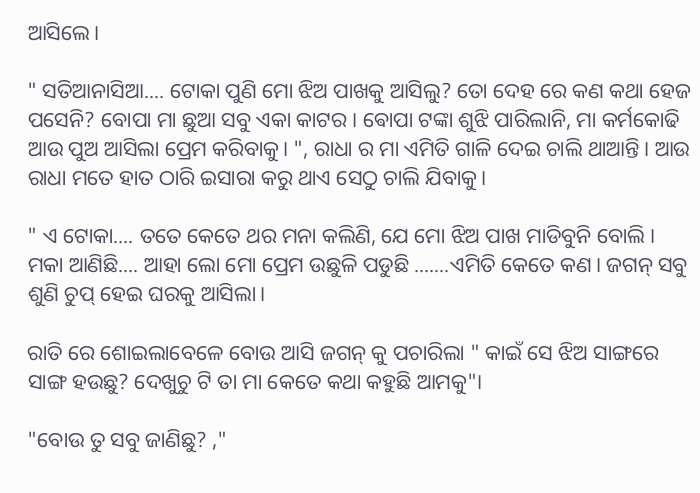ଆସିଲେ।

" ସତିଆନାସିଆ.... ଟୋକା ପୁଣି ମୋ ଝିଅ ପାଖକୁ ଆସିଲୁ? ତୋ ଦେହ ରେ କଣ କଥା ହେଜ ପସେନି? ବୋପା ମା ଛୁଆ ସବୁ ଏକା କାଟର। ଵୋପା ଟଙ୍କା ଶୁଝି ପାରିଲାନି, ମା କର୍ମକୋଢି ଆଉ ପୁଅ ଆସିଲା ପ୍ରେମ କରିବାକୁ। ", ରାଧା ର ମା ଏମିତି ଗାଳି ଦେଇ ଚାଲି ଥାଆନ୍ତି। ଆଉ ରାଧା ମତେ ହାତ ଠାରି ଇସାରା କରୁ ଥାଏ ସେଠୁ ଚାଲି ଯିବାକୁ।

" ଏ ଟୋକା.... ତତେ କେତେ ଥର ମନା କଲିଣି, ଯେ ମୋ ଝିଅ ପାଖ ମାଡିବୁନି ବୋଲି । ମକା ଆଣିଛି.... ଆହା ଲୋ ମୋ ପ୍ରେମ ଉଛୁଳି ପଡୁଛି .......ଏମିତି କେତେ କଣ। ଜଗନ୍ ସବୁ ଶୁଣି ଚୁପ୍ ହେଇ ଘରକୁ ଆସିଲା।

ରାତି ରେ ଶୋଇଲାବେଳେ ବୋଉ ଆସି ଜଗନ୍ କୁ ପଚାରିଲା " କାଇଁ ସେ ଝିଅ ସାଙ୍ଗରେ ସାଙ୍ଗ ହଉଛୁ? ଦେଖୁଚୁ ଟି ତା ମା କେତେ କଥା କହୁଛି ଆମକୁ"।

"ବୋଉ ତୁ ସବୁ ଜାଣିଛୁ? ,"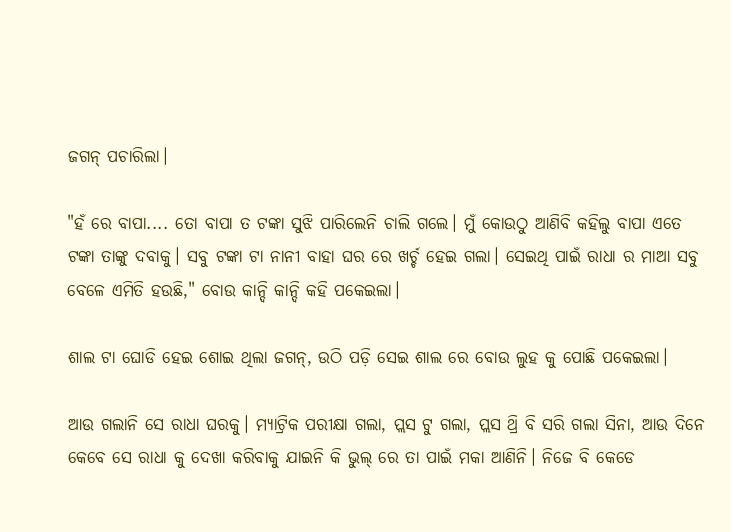ଜଗନ୍ ପଚାରିଲା।

"ହଁ ରେ ବାପା.... ତୋ ବାପା ତ ଟଙ୍କା ସୁଝି ପାରିଲେନି ଚାଲି ଗଲେ। ମୁଁ କୋଉଠୁ ଆଣିବି କହିଲୁ ବାପା ଏତେ ଟଙ୍କା ତାଙ୍କୁ ଦବାକୁ। ସବୁ ଟଙ୍କା ଟା ନାନୀ ବାହା ଘର ରେ ଖର୍ଚ୍ଚ ହେଇ ଗଲା। ସେଇଥି ପାଇଁ ରାଧା ର ମାଆ ସବୁ ବେଳେ ଏମିତି ହଉଛି," ବୋଉ କାନ୍ଦି କାନ୍ଦି କହି ପକେଇଲା।

ଶାଲ ଟା ଘୋଡି ହେଇ ଶୋଇ ଥିଲା ଜଗନ୍, ଉଠି ପଡ଼ି ସେଇ ଶାଲ ରେ ବୋଉ ଲୁହ କୁ ପୋଛି ପକେଇଲା।

ଆଉ ଗଲାନି ସେ ରାଧା ଘରକୁ। ମ୍ୟାଟ୍ରିକ ପରୀକ୍ଷା ଗଲା, ପ୍ଲସ ଟୁ ଗଲା, ପ୍ଲସ ଥ୍ରି ବି ସରି ଗଲା ସିନା, ଆଉ ଦିନେ କେବେ ସେ ରାଧା କୁ ଦେଖା କରିବାକୁ ଯାଇନି କି ଭୁଲ୍ ରେ ତା ପାଇଁ ମକା ଆଣିନି। ନିଜେ ବି କେଡେ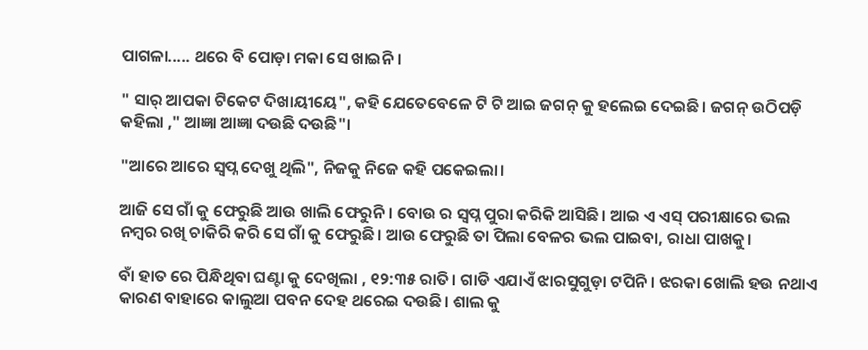ପାଗଳା..... ଥରେ ବି ପୋଡ଼ା ମକା ସେ ଖାଇନି।

" ସାର୍ ଆପକା ଟିକେଟ ଦିଖାୟୀୟେ", କହି ଯେତେବେଳେ ଟି ଟି ଆଇ ଜଗନ୍ କୁ ହଲେଇ ଦେଇଛି। ଜଗନ୍ ଉଠିପଡ଼ି କହିଲା ," ଆଜ୍ଞା ଆଜ୍ଞା ଦଉଛି ଦଉଛି"।

"ଆରେ ଆରେ ସ୍ବପ୍ନ ଦେଖୁ ଥିଲି", ନିଜକୁ ନିଜେ କହି ପକେଇଲା।

ଆଜି ସେ ଗାଁ କୁ ଫେରୁଛି ଆଉ ଖାଲି ଫେରୁନି । ବୋଉ ର ସ୍ବପ୍ନ ପୁରା କରିକି ଆସିଛି। ଆଇ ଏ ଏସ୍ ପରୀକ୍ଷାରେ ଭଲ ନମ୍ବର ରଖି ଚାକିରି କରି ସେ ଗାଁ କୁ ଫେରୁଛି। ଆଉ ଫେରୁଛି ତା ପିଲା ବେଳର ଭଲ ପାଇବା, ରାଧା ପାଖକୁ।

ବାଁ ହାତ ରେ ପିନ୍ଧିଥିବା ଘଣ୍ଟା କୁ ଦେଖିଲା , ୧୨:୩୫ ରାତି। ଗାଡି ଏଯାଏଁ ଝାରସୁଗୁଡ଼ା ଟପିନି। ଝରକା ଖୋଲି ହଉ ନଥାଏ କାରଣ ବାହାରେ କାଲୁଆ ପବନ ଦେହ ଥରେଇ ଦଉଛି। ଶାଲ କୁ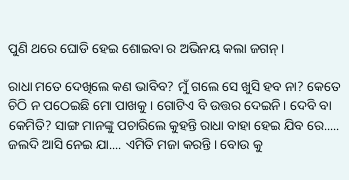ପୁଣି ଥରେ ଘୋଡି ହେଇ ଶୋଇବା ର ଅଭିନୟ କଲା ଜଗନ୍।

ରାଧା ମତେ ଦେଖିଲେ କଣ ଭାବିବ? ମୁଁ ଗଲେ ସେ ଖୁସି ହବ ନା? କେତେ ଚିଠି ନ ପଠେଇଛି ମୋ ପାଖକୁ। ଗୋଟିଏ ବି ଉତ୍ତର ଦେଇନି। ଦେବି ବା କେମିତି? ସାଙ୍ଗ ମାନଙ୍କୁ ପଚାରିଲେ କୁହନ୍ତି ରାଧା ବାହା ହେଇ ଯିବ ରେ..... ଜଲଦି ଆସି ନେଇ ଯା.... ଏମିତି ମଜା କରନ୍ତି। ବୋଉ କୁ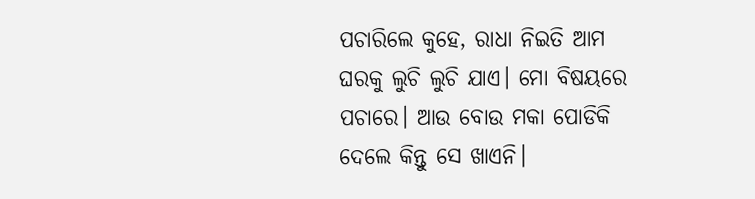ପଚାରିଲେ କୁହେ, ରାଧା ନିଇତି ଆମ ଘରକୁ ଲୁଚି ଲୁଚି ଯାଏ। ମୋ ବିଷୟରେ ପଚାରେ। ଆଉ ବୋଉ ମକା ପୋଡିକି ଦେଲେ କିନ୍ତୁ ସେ ଖାଏନି।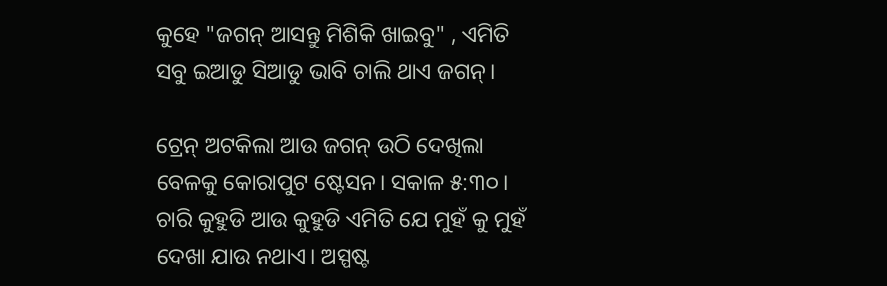କୁହେ "ଜଗନ୍ ଆସନ୍ତୁ ମିଶିକି ଖାଇବୁ" , ଏମିତି ସବୁ ଇଆଡୁ ସିଆଡୁ ଭାବି ଚାଲି ଥାଏ ଜଗନ୍।

ଟ୍ରେନ୍ ଅଟକିଲା ଆଉ ଜଗନ୍ ଉଠି ଦେଖିଲା ବେଳକୁ କୋରାପୁଟ ଷ୍ଟେସନ। ସକାଳ ୫:୩୦। ଚାରି କୁହୁଡି ଆଉ କୁହୁଡି ଏମିତି ଯେ ମୁହଁ କୁ ମୁହଁ ଦେଖା ଯାଉ ନଥାଏ। ଅସ୍ପଷ୍ଟ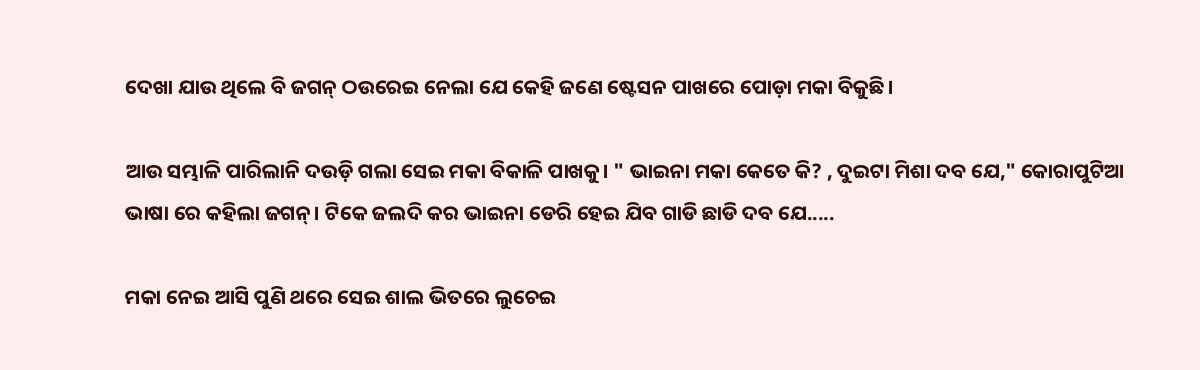ଦେଖା ଯାଉ ଥିଲେ ବି ଜଗନ୍ ଠଉରେଇ ନେଲା ଯେ କେହି ଜଣେ ଷ୍ଟେସନ ପାଖରେ ପୋଡ଼ା ମକା ବିକୁଛି।

ଆଉ ସମ୍ଭାଳି ପାରିଲାନି ଦଉଡ଼ି ଗଲା ସେଇ ମକା ବିକାଳି ପାଖକୁ। " ଭାଇନା ମକା କେତେ କି? , ଦୁଇଟା ମିଶା ଦବ ଯେ," କୋରାପୁଟିଆ ଭାଷା ରେ କହିଲା ଜଗନ୍। ଟିକେ ଜଲଦି କର ଭାଇନା ଡେରି ହେଇ ଯିବ ଗାଡି ଛାଡି ଦବ ଯେ.....

ମକା ନେଇ ଆସି ପୁଣି ଥରେ ସେଇ ଶାଲ ଭିତରେ ଲୁଚେଇ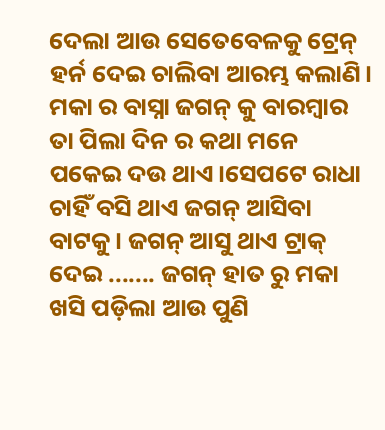ଦେଲା ଆଉ ସେତେବେଳକୁ ଟ୍ରେନ୍ ହର୍ନ ଦେଇ ଚାଲିବା ଆରମ୍ଭ କଲାଣି। ମକା ର ବାସ୍ନା ଜଗନ୍ କୁ ବାରମ୍ବାର ତା ପିଲା ଦିନ ର କଥା ମନେ ପକେଇ ଦଉ ଥାଏ।ସେପଟେ ରାଧା ଚାହିଁ ବସି ଥାଏ ଜଗନ୍ ଆସିବା ବାଟକୁ। ଜଗନ୍ ଆସୁ ଥାଏ ଟ୍ରାକ୍ ଦେଇ ....... ଜଗନ୍ ହାତ ରୁ ମକା ଖସି ପଡ଼ିଲା ଆଉ ପୁଣି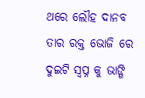ଥରେ ଲୌହ ଦାନବ ତାର ରକ୍ତ ଭୋଜି ରେ ଦୁଇଟି ସ୍ବପ୍ନ କୁ ଭାଙ୍ଗି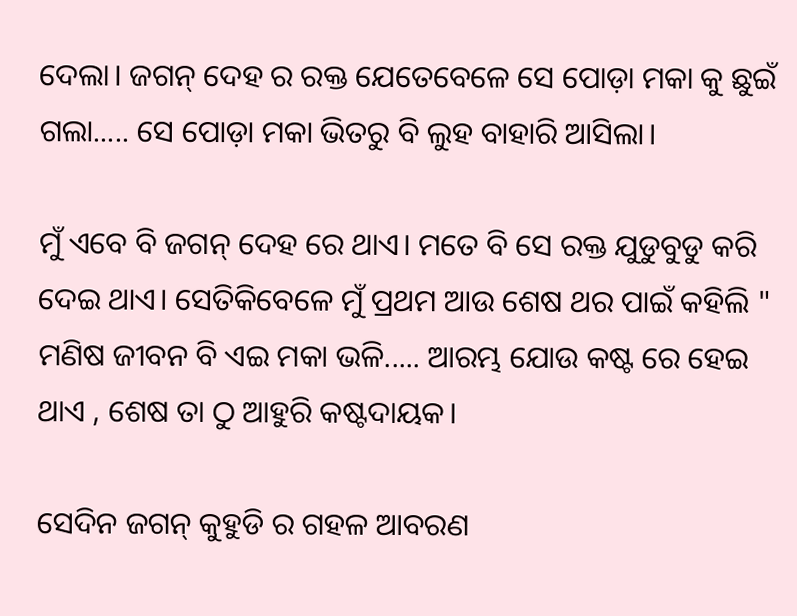ଦେଲା। ଜଗନ୍ ଦେହ ର ରକ୍ତ ଯେତେବେଳେ ସେ ପୋଡ଼ା ମକା କୁ ଛୁଇଁ ଗଲା..... ସେ ପୋଡ଼ା ମକା ଭିତରୁ ବି ଲୁହ ବାହାରି ଆସିଲା।

ମୁଁ ଏବେ ବି ଜଗନ୍ ଦେହ ରେ ଥାଏ। ମତେ ବି ସେ ରକ୍ତ ଯୁଡୁବୁଡୁ କରି ଦେଇ ଥାଏ। ସେତିକିବେଳେ ମୁଁ ପ୍ରଥମ ଆଉ ଶେଷ ଥର ପାଇଁ କହିଲି " ମଣିଷ ଜୀବନ ବି ଏଇ ମକା ଭଳି..... ଆରମ୍ଭ ଯୋଉ କଷ୍ଟ ରେ ହେଇ ଥାଏ , ଶେଷ ତା ଠୁ ଆହୁରି କଷ୍ଟଦାୟକ।

ସେଦିନ ଜଗନ୍ କୁହୁଡି ର ଗହଳ ଆବରଣ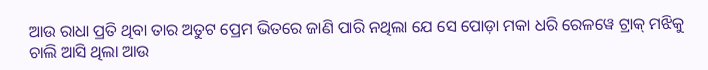ଆଉ ରାଧା ପ୍ରତି ଥିବା ତାର ଅତୁଟ ପ୍ରେମ ଭିତରେ ଜାଣି ପାରି ନଥିଲା ଯେ ସେ ପୋଡ଼ା ମକା ଧରି ରେଳୱେ ଟ୍ରାକ୍ ମଝିକୁ ଚାଲି ଆସି ଥିଲା ଆଉ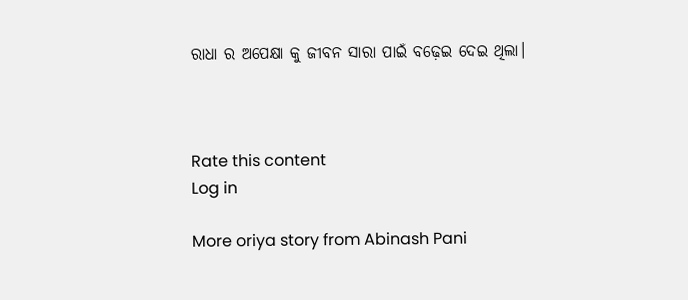ରାଧା ର ଅପେକ୍ଷା କୁ ଜୀବନ ସାରା ପାଇଁ ବଢ଼େଇ ଦେଇ ଥିଲା।



Rate this content
Log in

More oriya story from Abinash Pani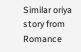Similar oriya story from Romance